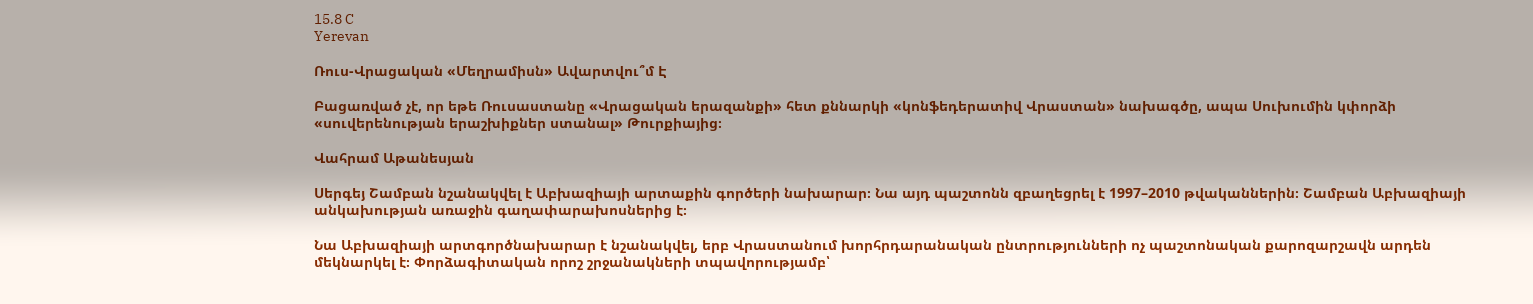15.8 C
Yerevan

Ռուս-Վրացական «Մեղրամիսն» Ավարտվու՞մ Է

Բացառված չէ, որ եթե Ռուսաստանը «Վրացական երազանքի» հետ քննարկի «կոնֆեդերատիվ Վրաստան» նախագծը, ապա Սուխումին կփորձի «սուվերենության երաշխիքներ ստանալ» Թուրքիայից։

Վահրամ Աթանեսյան

Սերգեյ Շամբան նշանակվել է Աբխազիայի արտաքին գործերի նախարար։ Նա այդ պաշտոնն զբաղեցրել է 1997–2010 թվականներին։ Շամբան Աբխազիայի անկախության առաջին գաղափարախոսներից է։

Նա Աբխազիայի արտգործնախարար է նշանակվել, երբ Վրաստանում խորհրդարանական ընտրությունների ոչ պաշտոնական քարոզարշավն արդեն մեկնարկել է։ Փորձագիտական որոշ շրջանակների տպավորությամբ՝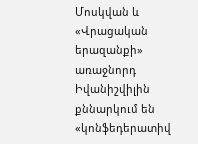Մոսկվան և «Վրացական երազանքի» առաջնորդ Իվանիշվիլին քննարկում են «կոնֆեդերատիվ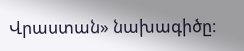Վրաստան» նախագիծը։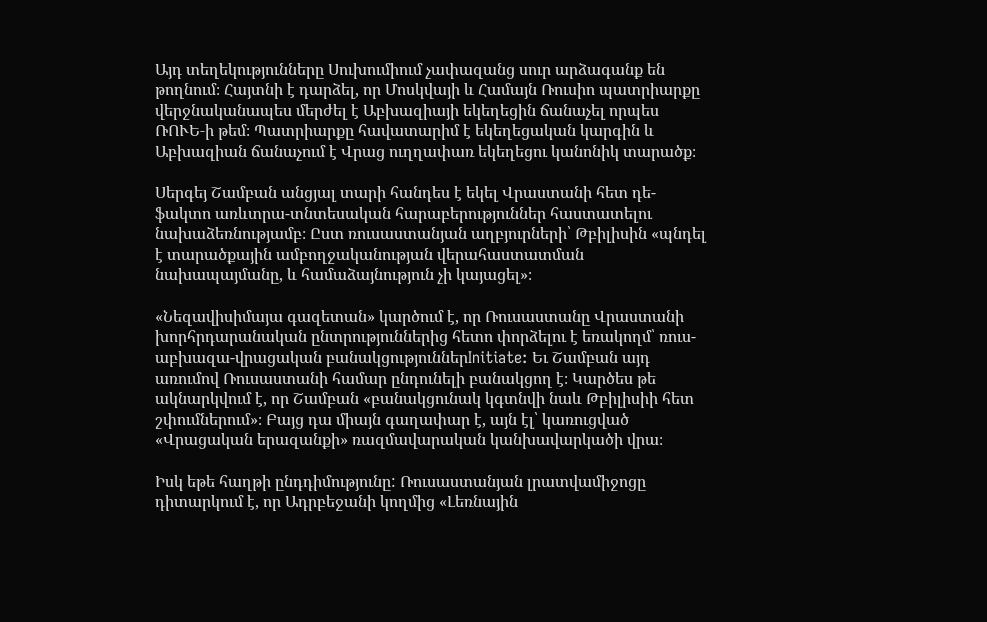Այդ տեղեկությունները Սուխումիում չափազանց սուր արձագանք են թողնում։ Հայտնի է դարձել, որ Մոսկվայի և Համայն Ռուսիո պատրիարքը վերջնականապես մերժել է Աբխազիայի եկեղեցին ճանաչել որպես ՌՈՒԵ‑ի թեմ։ Պատրիարքը հավատարիմ է եկեղեցական կարգին և Աբխազիան ճանաչում է Վրաց ուղղափառ եկեղեցու կանոնիկ տարածք։

Սերգեյ Շամբան անցյալ տարի հանդես է եկել Վրաստանի հետ դե-ֆակտո առևտրա-տնտեսական հարաբերություններ հաստատելու նախաձեռնությամբ։ Ըստ ռուսաստանյան աղբյուրների՝ Թբիլիսին «պնդել է տարածքային ամբողջականության վերահաստատման նախապայմանը, և համաձայնություն չի կայացել»։

«Նեզավիսիմայա գազետան» կարծում է, որ Ռուսաստանը Վրաստանի խորհրդարանական ընտրություններից հետո փորձելու է եռակողմ՝ ռուս-աբխազա-վրացական բանակցություններInitiate: Եւ Շամբան այդ առումով Ռուսաստանի համար ընդունելի բանակցող է։ Կարծես թե ակնարկվում է, որ Շամբան «բանակցունակ կգտնվի նաև Թբիլիսիի հետ շփումներում»։ Բայց դա միայն գաղափար է, այն էլ՝ կառուցված «Վրացական երազանքի» ռազմավարական կանխավարկածի վրա։

Իսկ եթե հաղթի ընդդիմությունը: Ռուսաստանյան լրատվամիջոցը դիտարկում է, որ Ադրբեջանի կողմից «Լեռնային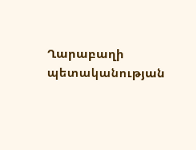Ղարաբաղի պետականության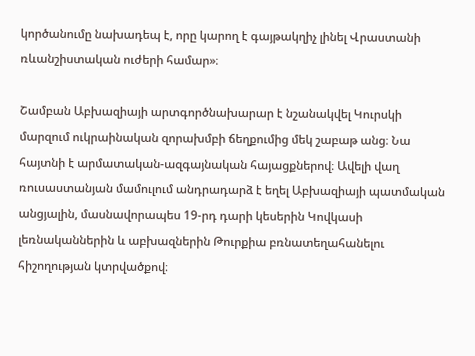կործանումը նախադեպ է, որը կարող է գայթակղիչ լինել Վրաստանի ռևանշիստական ուժերի համար»։

Շամբան Աբխազիայի արտգործնախարար է նշանակվել Կուրսկի մարզում ուկրաինական զորախմբի ճեղքումից մեկ շաբաթ անց։ Նա հայտնի է արմատական-ազգայնական հայացքներով։ Ավելի վաղ ռուսաստանյան մամուլում անդրադարձ է եղել Աբխազիայի պատմական անցյալին, մասնավորապես 19-րդ դարի կեսերին Կովկասի լեռնականներին և աբխազներին Թուրքիա բռնատեղահանելու հիշողության կտրվածքով։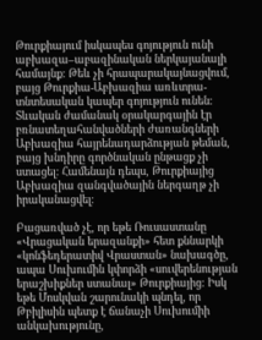Թուրքիայում իսկապես գոյություն ունի աբխազա–աբազինական ներկայանալի համայնք։ Թեև չի հրապարակայնացվում, բայց Թուրքիա-Աբխազիա առևտրա-տնտեսական կապեր գոյություն ունեն։ Տևական ժամանակ օրակարգային էր բռնատեղահանվածների ժառանգների Աբխազիա հայրենադարձության թեման, բայց խնդիրը գործնական ընթացք չի ստացել։ Համենայն դեպս, Թուրքիայից Աբխազիա զանգվածային ներգաղթ չի իրականացվել։

Բացառված չէ, որ եթե Ռուսաստանը «Վրացական երազանքի» հետ քննարկի «կոնֆեդերատիվ Վրաստան» նախագծը, ապա Սուխումին կփորձի «սուվերենության երաշխիքներ ստանալ» Թուրքիայից։ Իսկ եթե Մոսկվան շարունակի պնդել, որ Թբիլիսին պետք է ճանաչի Սուխումիի անկախությունը,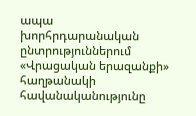ապա խորհրդարանական ընտրություններում «Վրացական երազանքի» հաղթանակի հավանականությունը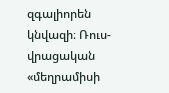զգալիորեն կնվազի։ Ռուս-վրացական «մեղրամիսի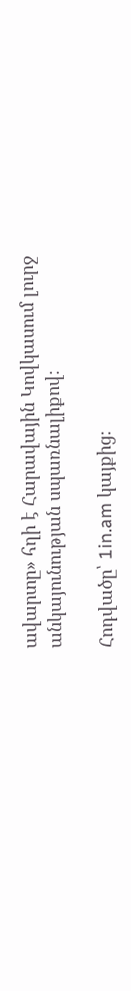ավարտը» հղի է Հարավային Կովկասում լուրջ անկայունության սպառնալիքով։

Հոդվածը՝ 1in.am կայքից։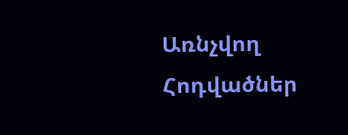Առնչվող Հոդվածներ